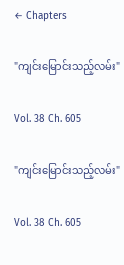← Chapters

"ကျင်းမြောင်းသည့်လမ်း"

Vol. 38 Ch. 605

"ကျင်းမြောင်းသည့်လမ်း"

Vol. 38 Ch. 605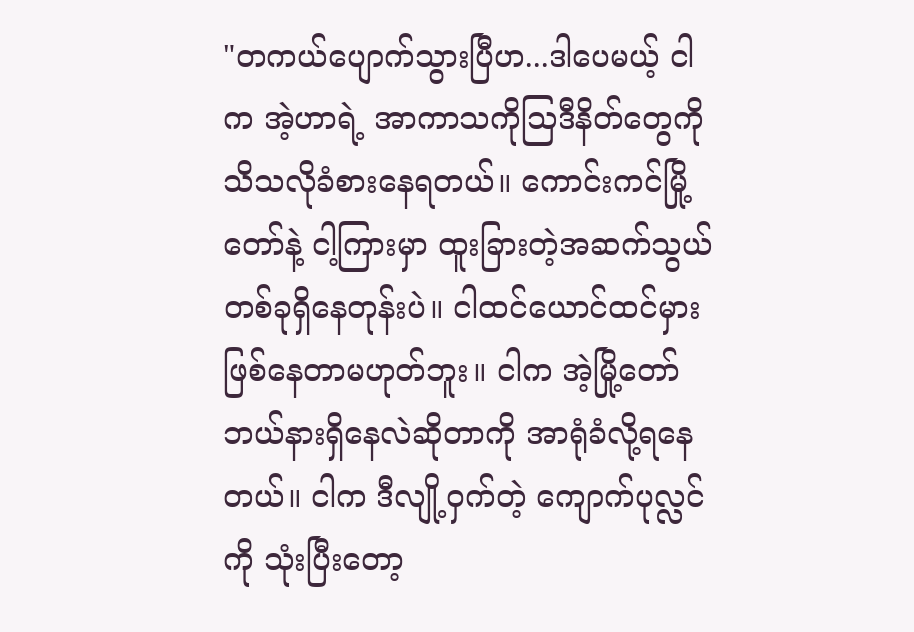"တကယ်ပျောက်သွားပြီဟ...ဒါပေမယ့် ငါက အဲ့ဟာရဲ့ အာကာသကိုသြဒီနိတ်တွေကို သိသလိုခံစားနေရတယ်။ ကောင်းကင်မြို့တော်နဲ့ ငါ့ကြားမှာ ထူးခြားတဲ့အဆက်သွယ်တစ်ခုရှိနေတုန်းပဲ။ ငါထင်ယောင်ထင်မှားဖြစ်နေတာမဟုတ်ဘူး။ ငါက အဲ့မြို့တော်ဘယ်နားရှိနေလဲဆိုတာကို အာရုံခံလို့ရနေတယ်။ ငါက ဒီလျို့၀ှက်တဲ့ ကျောက်ပုလ္လင်ကို သုံးပြီးတော့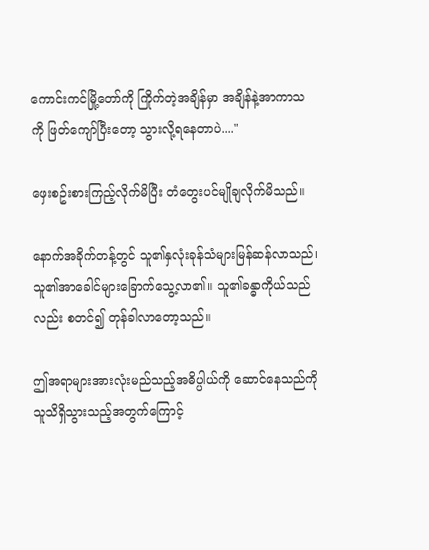ကောင်းကင်မြို့တော်ကို ကြိုက်တဲ့အချိန်မှာ အချိန်နဲ့အာကာသကို ဖြတ်ကျော်ပြီးတော့ သွားလို့ရနေတာပဲ...."

ဖှေးစဥ်းစားကြည့်လိုက်မိပြီး တံတွေးပင်မျိုချလိုက်မိသည်။

နောက်အခိုက်တန့်တွင် သူ၏နှလုံးခုန်သံများမြန်ဆန်လာသည်၊ သူ၏အာခေါင်များခြောက်သွေ့လာ၏။ သူ၏ခန္ဓာကိုယ်သည်လည်း စတင်၍ တုန်ခါလာတော့သည်။

ဤအရာများအားလုံးမည်သည့်အဓိပ္ပါယ်ကို ဆောင်နေသည်ကို သူသိရှိသွားသည့်အတွက်ကြောင့်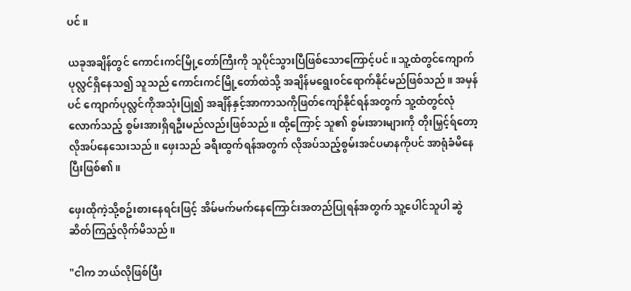ပင်။

ယခုအချိန်တွင် ကောင်းကင်မြို့တော်ကြီးကို သူပိုင်သွားပြီဖြစ်သောကြောင့်ပင်။ သူ့ထံတွင်ကျောက်ပုလ္လင်ရှိနေသ၍ သူသည် ကောင်းကင်မြို့တော်ထဲသို့ အချိန်မရွေး၀င်ရောက်နိုင်မည်ဖြစ်သည်။ အမှန်ပင် ကျောက်ပုလ္လင်ကိုအသုံးပြု၍ အချိန်နှင့်အာကာသကိုဖြတ်ကျော်နိုင်ရန်အတွက် သူ့ထံတွင်လုံလောက်သည့် စွမ်းအားရှိရဦးမည်လည်းဖြစ်သည်။ ထို့ကြောင့် သူ၏ စွမ်းအားများကို တိုးမြှင့်ရ်တော့လိုအပ်နေသေးသည်။ ဖှေးသည် ခရီးထွက်ရန်အတွက် လိုအပ်သည့်စွမ်းအင်ပမာနကိုပင် အာရုံခံမိနေပြီးဖြစ်၏။

ဖှေးထိုကဲ့သို့စဥ်းစားနေရင်းဖြင့် အိမ်မက်မက်နေကြောင်းအတည်ပြုရန်အတွက် သူ့ပေါင်သူပါ ဆွဲဆိတ်ကြည့်လိုက်မိသည်။

"ငါက ဘယ်လိုဖြစ်ပြီး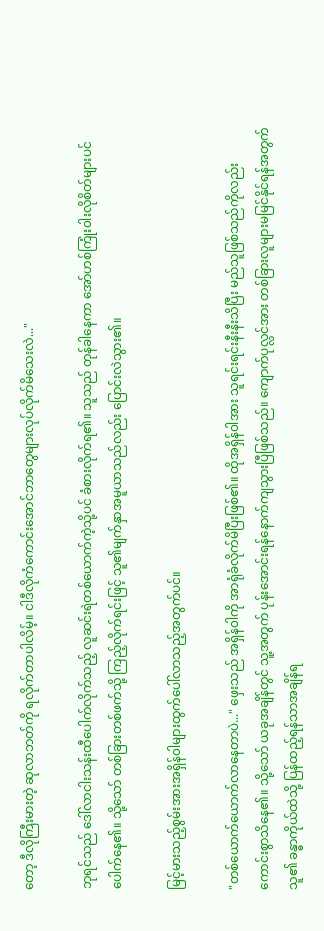တော့ ဒီလိုကြီးမားတဲ့ ဆုလာဘတ်ကို ရလိုက်တာပါလိမ့်။ ငါဒီလိုကံကောင်းအောင်ဘာတွေများလုပ်လိုက်မိသေးလဲ..."

ဘုရင်သည် ဒေါ်လာငါးသန်းထီပေါက်လိုက်သည့် လူဆင်းရဲတစ်ယောက်ကဲ့သို့ပင် ခံစားလိုက်ရ၏။ သူသည် တုန်ခါနေကာ အော်ဟစ်ကြုံး၀ါးလိုစိတ်များပင်ပေါက်နေ၏။ သို့သော် တစ်ခြားတစ်ဖက်သို့ ကြည့်လိုက်ရင်းဖြင့် သူ၏မျက်နှာအမူယာသည်လည်း ပြောင်းလဲသွား၏။

မြင့်မားသည့်စွမ်းအားအရှိန်၀ါများထွက်ပေါ်လာသည့်အတွက်ပင်။

"တစ်ယောက်ယောက်လာနေတာပဲ..." ဖှေးသည် အရှိန်၀ါကို အာရုံခံလိုက်မိပြီးဖြစ်၏။ ထိုအရှိန်၀ါအား သူရင်းရင်းနီးနီးသိပြီး မည်သူဖြစ်သည်ကိုလည်း ကောင်းစွာသိနေ၏။ သို့သော် ယခုအချိန်တွင် သူ့အတွက် ပုန်းအောင်းရန်နောက်ကျသွားပြီဖြစ်သည်။ ကျောက်ပုလ္လင်အား တစ်ခြားလူများမမြင်နိုင်ရန်အတွက် သူ၏ ခန္ဓာကိုယ်ထဲသို့ ပြန်ထည့်ရန်သာအချိန်ရ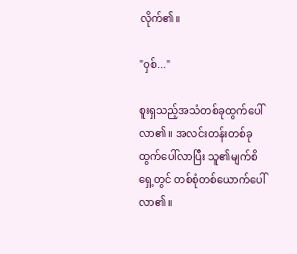လိုက်၏။

"၀ှစ်..."

စူးရှသည့်အသံတစ်ခုထွက်ပေါ်လာ၏။ အလင်းတန်းတစ်ခုထွက်ပေါ်လာပြီး သူ၏မျက်စိရှေ့တွင် တစ်စုံတစ်ယောက်ပေါ်လာ၏။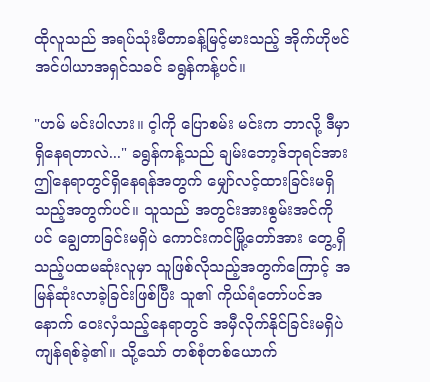ထိုလူသည် အရပ်သုံးမီတာခန့်မြင့်မားသည့် အိုက်ဟိုဗင်အင်ပါယာအရှင်သခင် ခရွန်ကန့်ပင်။

"ဟမ် မင်းပါလား။ င့ါကို ပြောစမ်း မင်းက ဘာလို့ ဒီမှာ ရှိနေရတာလဲ..." ခရွန်ကန့်သည် ချမ်းဘော့ဒ်ဘုရင်အား ဤနေရာတွင်ရှိနေရန်အတွက် မျှော်လင့်ထားခြင်းမရှိသည့်အတွက်ပင်။ သူသည် အတွင်းအားစွမ်းအင်ကိုပင် ချွေတာခြင်းမရှိပဲ ကောင်းကင်မြို့တော်အား တွေ့ရှိသည့်ပထမဆုံးလူမှာ သူဖြစ်လိုသည့်အတွက်ကြောင့် အမြန်ဆုံးလာခဲ့ခြင်းဖြစ်ပြီး သူ၏ ကိုယ်ရံတော်ပင်အနောက် ၀ေးလှံသည့်နေရာတွင် အမှီလိုက်နိုင်ခြင်းမရှိပဲ ကျန်ရစ်ခဲ့၏။ သို့သော် တစ်စုံတစ်ယောက်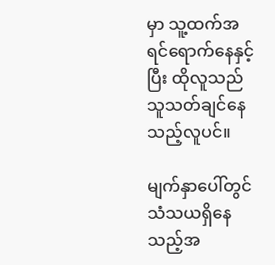မှာ သူ့ထက်အရင်ရောက်နေနှင့်ပြီး ထိုလူသည် သူသတ်ချင်နေသည့်လူပင်။

မျက်နှာပေါ်တွင် သံသယရှိနေသည့်အ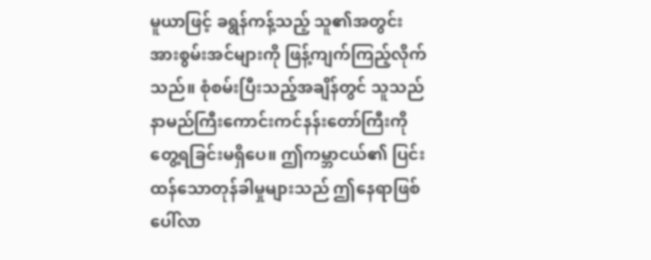မူယာဖြင့် ခရွန်ကန့်သည့် သူ၏အတွင်းအားစွမ်းအင်များကို ဖြန့်ကျက်ကြည့်လိုက်သည်။ စုံစမ်းပြီးသည့်အချိန်တွင် သူသည် နာမည်ကြီးကောင်းကင်နန်းတော်ကြီးကို တွေ့ရခြင်းမရှိပေ။ ဤကမ္ဘာငယ်၏ ပြင်းထန်သောတုန်ခါမှုများသည် ဤနေရာဖြစ်ပေါ်လာ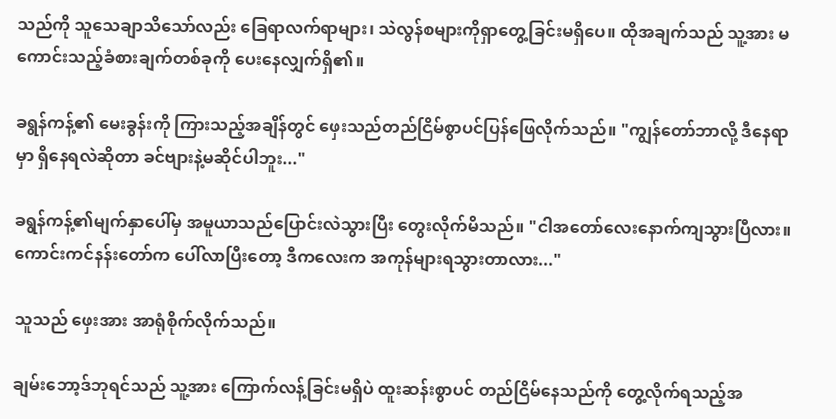သည်ကို သူသေချာသိသော်လည်း ခြေရာလက်ရာများ၊ သဲလွန်စများကိုရှာတွေ့ခြင်းမရှိပေ။ ထိုအချက်သည် သူ့အား မကောင်းသည့်ခံစားချက်တစ်ခုကို ပေးနေလျှက်ရှိ၏။

ခရွန်ကန့်၏ မေးခွန်းကို ကြားသည့်အချိန်တွင် ဖှေးသည်တည်ငြိမ်စွာပင်ပြန်ဖြေလိုက်သည်။ "ကျွန်တော်ဘာလို့ ဒီနေရာမှာ ရှိနေရလဲဆိုတာ ခင်ဗျားနဲ့မဆိုင်ပါဘူး..."

ခရွန်ကန့်၏မျက်နှာပေါ်မှ အမူယာသည်ပြောင်းလဲသွားပြီး တွေးလိုက်မိသည်။ "ငါအတော်လေးနောက်ကျသွားပြီလား။ ကောင်းကင်နန်းတော်က ပေါ်လာပြီးတော့ ဒီကလေးက အကုန်များရသွားတာလား..."

သူသည် ဖှေးအား အာရုံစိုက်လိုက်သည်။

ချမ်းဘော့ဒ်ဘုရင်သည် သူ့အား ကြောက်လန့်ခြင်းမရှိပဲ ထူးဆန်းစွာပင် တည်ငြိမ်နေသည်ကို တွေ့လိုက်ရသည့်အ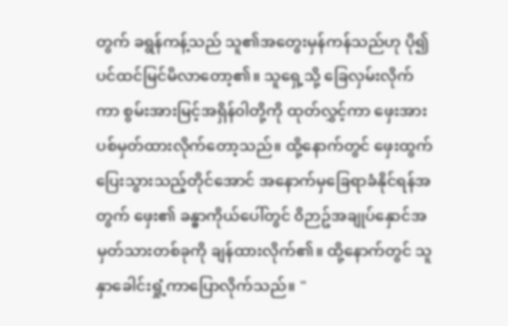တွက် ခရွန်ကန့်သည် သူ၏အတွေးမှန်ကန်သည်ဟု ပို၍ပင်ထင်မြင်မိလာတော့၏။ သူရှေ့သို့ ခြေလှမ်းလိုက်ကာ စွမ်းအားမြင့်အရှိန်၀ါတို့ကို ထုတ်လွှင့်ကာ ဖှေးအားပစ်မှတ်ထားလိုက်တော့သည်။ ထို့နောက်တွင် ဖှေးထွက်ပြေးသွားသည့်တိုင်အောင် အနောက်မှခြေရာခံနိုင်ရန်အတွက် ဖှေး၏ ခန္ဓာကိုယ်ပေါ်တွင် ၀ိဉာဥ်အချုပ်နှောင်အမှတ်သားတစ်ခုကို ချန်ထားလိုက်၏။ ထို့နောက်တွင် သူနှာခေါင်းရှုံ့ကာပြောလိုက်သည်။ "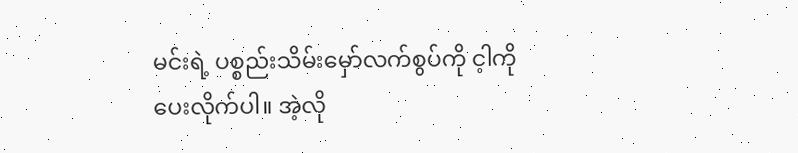မင်းရဲ့ ပစ္စည်းသိမ်းမှော်လက်စွပ်ကို င့ါကို ပေးလိုက်ပါ။ အဲ့လို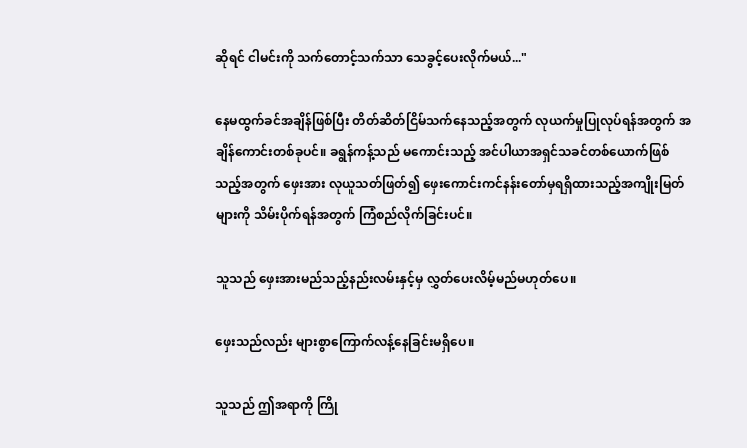ဆိုရင် ငါမင်းကို သက်တောင့်သက်သာ သေခွင့်ပေးလိုက်မယ်..."

နေမထွက်ခင်အချိန်ဖြစ်ပြီး တိတ်ဆိတ်ငြိမ်သက်နေသည့်အတွက် လုယက်မှုပြုလုပ်ရန်အတွက် အချိန်ကောင်းတစ်ခုပင်။ ခရွန်ကန့်သည် မကောင်းသည့် အင်ပါယာအရှင်သခင်တစ်ယောက်ဖြစ်သည့်အတွက် ဖှေးအား လုယူသတ်ဖြတ်၍ ဖှေးကောင်းကင်နန်းတော်မှရရှိထားသည့်အကျိုးမြတ်များကို သိမ်းပိုက်ရန်အတွက် ကြံစည်လိုက်ခြင်းပင်။

သူသည် ဖှေးအားမည်သည့်နည်းလမ်းနှင့်မှ လွှတ်ပေးလိမ့်မည်မဟုတ်ပေ။

ဖှေးသည်လည်း များစွာကြောက်လန့်နေခြင်းမရှိပေ။

သူသည် ဤအရာကို ကြို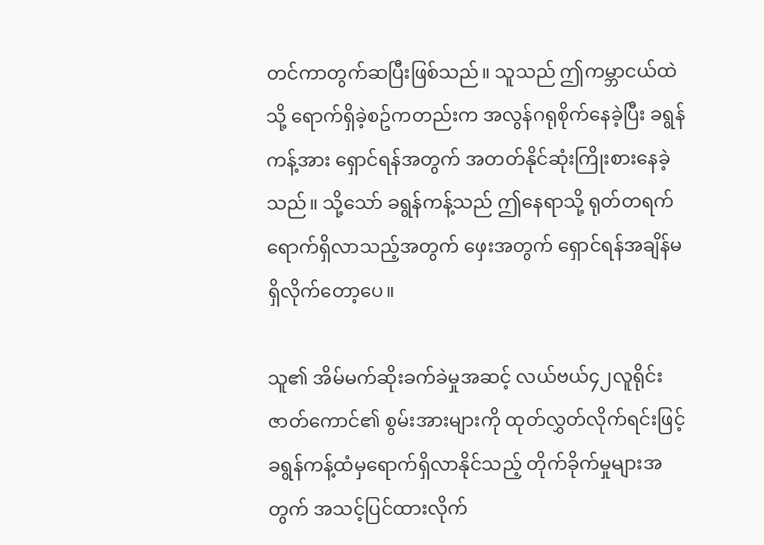တင်ကာတွက်ဆပြီးဖြစ်သည်။ သူသည် ဤကမ္ဘာငယ်ထဲသို့ ရောက်ရှိခဲ့စဥ်ကတည်းက အလွန်ဂရုစိုက်နေခဲ့ပြီး ခရွန်ကန့်အား ရှောင်ရန်အတွက် အတတ်နိုင်ဆုံးကြိုးစားနေခဲ့သည်။ သို့သော် ခရွန်ကန့်သည် ဤနေရာသို့ ရုတ်တရက်ရောက်ရှိလာသည့်အတွက် ဖှေးအတွက် ရှောင်ရန်အချိန်မရှိလိုက်တော့ပေ။

သူ၏ အိမ်မက်ဆိုးခက်ခဲမှုအဆင့် လယ်ဗယ်၄၂လူရိုင်းဇာတ်ကောင်၏ စွမ်းအားများကို ထုတ်လွှတ်လိုက်ရင်းဖြင့် ခရွန်ကန့်ထံမှရောက်ရှိလာနိုင်သည့် တိုက်ခိုက်မှုများအတွက် အသင့်ပြင်ထားလိုက်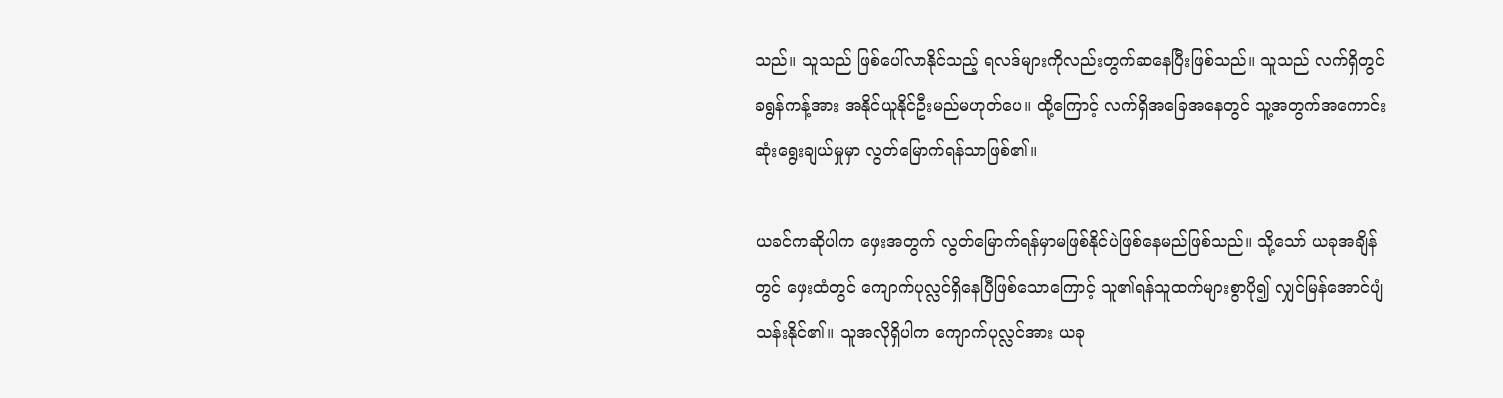သည်။ သူသည် ဖြစ်ပေါ်လာနိုင်သည့် ရလဒ်များကိုလည်းတွက်ဆနေပြီးဖြစ်သည်။ သူသည် လက်ရှိတွင် ခရွန်ကန့်အား အနိုင်ယူနိုင်ဦးမည်မဟုတ်ပေ။ ထို့ကြောင့် လက်ရှိအခြေအနေတွင် သူ့အတွက်အကောင်းဆုံးရွေးချယ်မှုမှာ လွတ်မြောက်ရန်သာဖြစ်၏။

ယခင်ကဆိုပါက ဖှေးအတွက် လွတ်မြောက်ရန်မှာမဖြစ်နိုင်ပဲဖြစ်နေမည်ဖြစ်သည်။ သို့သော် ယခုအချိန်တွင် ဖှေးထံတွင် ကျောက်ပုလ္လင်ရှိနေပြီဖြစ်သောကြောင့် သူ၏ရန်သူထက်များစွာပို၍ လျှင်မြန်အောင်ပျံသန်းနိုင်၏။ သူအလိုရှိပါက ကျောက်ပုလ္လင်အား ယခု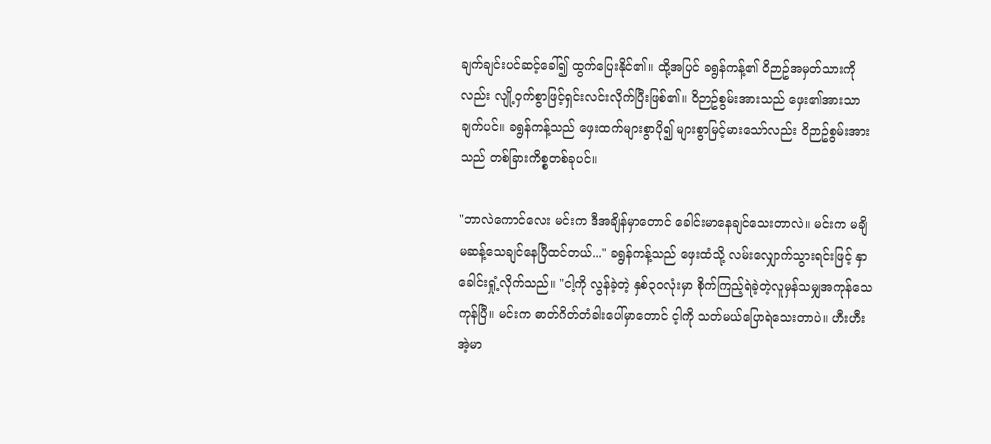ချက်ချင်းပင်ဆင့်ခေါ်၍ ထွက်ပြေးနိုင်၏။ ထို့အပြင် ခရွန်ကန့်၏ ၀ိဉာဥ်အမှတ်သားကိုလည်း လျို့၀ှက်စွာဖြင့်ရှင်းလင်းလိုက်ပြီးဖြစ်၏။ ၀ိဉာဥ်စွမ်းအားသည် ဖှေး၏အားသာချက်ပင်။ ခရွန်ကန့်သည် ဖှေးထက်များစွာပို၍ များစွာမြင့်မားသော်လည်း ၀ိဉာဥ်စွမ်းအားသည် တစ်ခြားကိစ္စတစ်ခုပင်။

"ဘာလဲကောင်လေး မင်းက ဒီအချိန်မှာတောင် ခေါင်းမာနေချင်သေးတာလဲ။ မင်းက မချိမဆန့်သေချင်နေပြီထင်တယ်..." ခရွန်ကန့်သည် ဖှေးထံသို့ လမ်းလျှောက်သွားရင်းဖြင့် နှာခေါင်းရှုံ့လိုက်သည်။ "ငါ့ကို လွန်ခဲ့တဲ့ နှစ်၃၀လုံးမှာ စိုက်ကြည့်ရဲခဲ့တဲ့လူမှန်သမျှအကုန်သေကုန်ပြီ။ မင်းက ဓာတ်ဂိတ်တံခါးပေါ်မှာတောင် င့ါကို သတ်မယ်ပြောရဲသေးတာပဲ။ ဟီးဟီး အဲ့မာ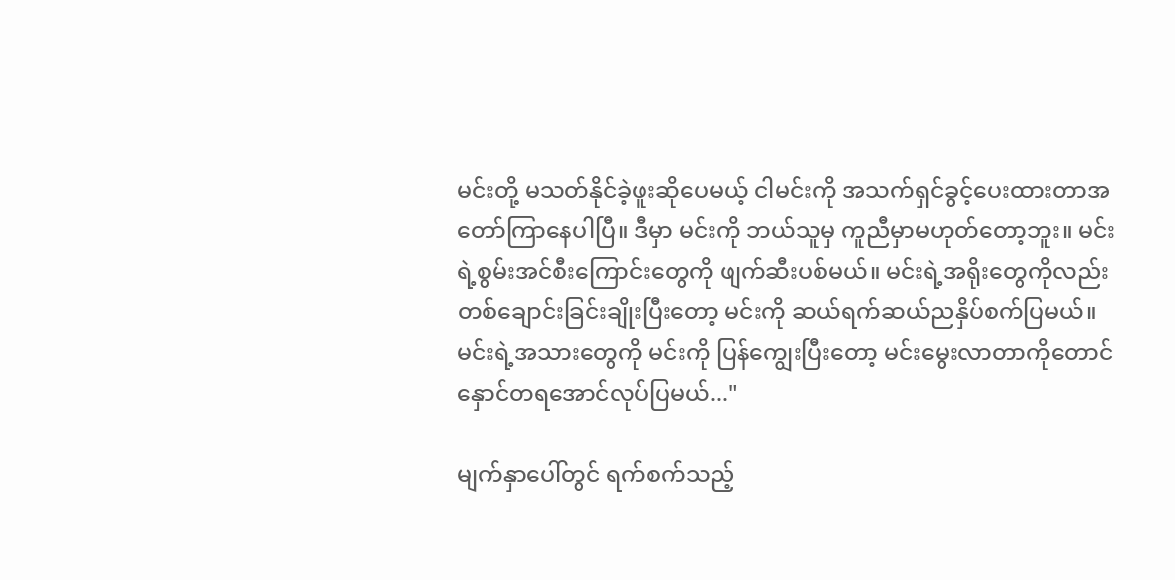မင်းတို့ မသတ်နိုင်ခဲ့ဖူးဆိုပေမယ့် ငါမင်းကို အသက်ရှင်ခွင့်ပေးထားတာအတော်ကြာနေပါပြီ။ ဒီမှာ မင်းကို ဘယ်သူမှ ကူညီမှာမဟုတ်တော့ဘူး။ မင်းရဲ့စွမ်းအင်စီးကြောင်းတွေကို ဖျက်ဆီးပစ်မယ်။ မင်းရဲ့အရိုးတွေကိုလည်း တစ်ချောင်းခြင်းချိုးပြီးတော့ မင်းကို ဆယ်ရက်ဆယ်ညနှိပ်စက်ပြမယ်။ မင်းရဲ့အသားတွေကို မင်းကို ပြန်ကျွေးပြီးတော့ မင်းမွေးလာတာကိုတောင်နှောင်တရအောင်လုပ်ပြမယ်..."

မျက်နှာပေါ်တွင် ရက်စက်သည့်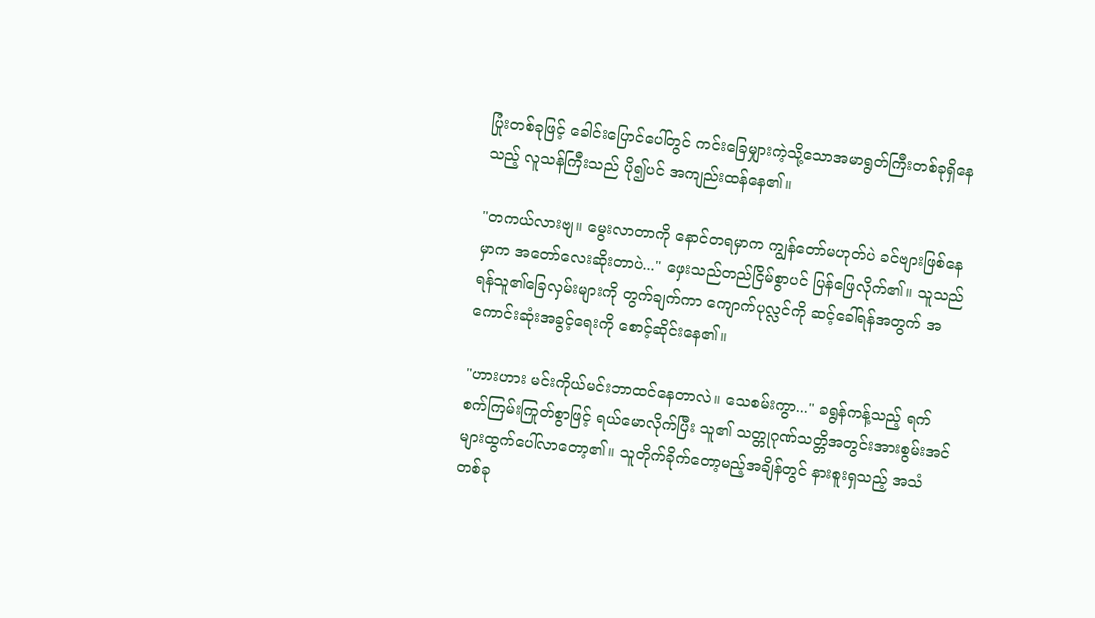ပြုံးတစ်ခုဖြင့် ခေါင်းပြောင်ပေါ်တွင် ကင်းခြေမျှားကဲ့သို့သောအမာရွတ်ကြီးတစ်ခုရှိနေသည့် လူသန်ကြီးသည် ပို၍ပင် အကျည်းထန်နေ၏။

"တကယ်လားဗျ။ မွေးလာတာကို နောင်တရမှာက ကျွန်တော်မဟုတ်ပဲ ခင်ဗျားဖြစ်နေမှာက အတော်လေးဆိုးတာပဲ..." ဖှေးသည်တည်ငြိမ်စွာပင် ပြန်ဖြေလိုက်၏။ သူသည် ရန်သူ၏ခြေလှမ်းများကို တွက်ချက်ကာ ကျောက်ပုလ္လင်ကို ဆင့်ခေါ်ရန်အတွက် အကောင်းဆုံးအခွင့်ရေးကို စောင့်ဆိုင်းနေ၏။

"ဟားဟား မင်းကိုယ်မင်းဘာထင်နေတာလဲ။ သေစမ်းကွာ..." ခရွန်ကန့်သည့် ရက်စက်ကြမ်းကြုတ်စွာဖြင့် ရယ်မောလိုက်ပြီး သူ၏ သတ္တုဂုဏ်သတ္တိအတွင်းအားစွမ်းအင်များထွက်ပေါ်လာတော့၏။ သူတိုက်ခိုက်တော့မည့်အချိန်တွင် နားစူးရှသည့် အသံတစ်ခု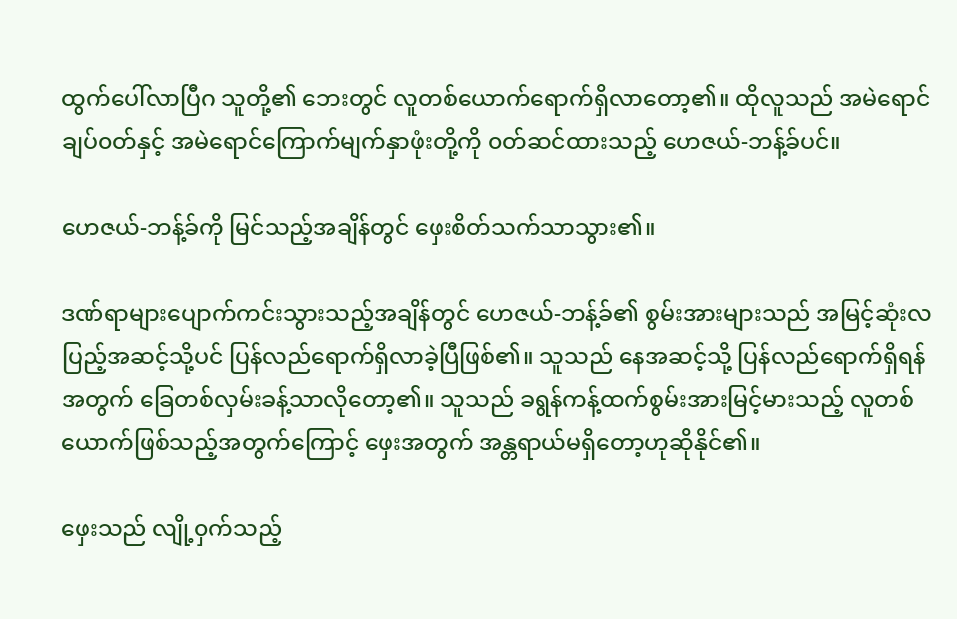ထွက်ပေါ်လာပြီဂ သူတို့၏ ဘေးတွင် လူတစ်ယောက်ရောက်ရှိလာတော့၏။ ထိုလူသည် အမဲရောင်ချပ်၀တ်နှင့် အမဲရောင်ကြောက်မျက်နှာဖုံးတို့ကို ၀တ်ဆင်ထားသည့် ဟေဇယ်-ဘန့်ခ်ပင်။

ဟေဇယ်-ဘန့်ခ်ကို မြင်သည့်အချိန်တွင် ဖှေးစိတ်သက်သာသွား၏။

ဒဏ်ရာများပျောက်ကင်းသွားသည့်အချိန်တွင် ဟေဇယ်-ဘန့်ခ်၏ စွမ်းအားများသည် အမြင့်ဆုံးလပြည့်အဆင့်သို့ပင် ပြန်လည်ရောက်ရှိလာခဲ့ပြီဖြစ်၏။ သူသည် နေအဆင့်သို့ ပြန်လည်ရောက်ရှိရန်အတွက် ခြေတစ်လှမ်းခန့်သာလိုတော့၏။ သူသည် ခရွန်ကန့်ထက်စွမ်းအားမြင့်မားသည့် လူတစ်ယောက်ဖြစ်သည့်အတွက်ကြောင့် ဖှေးအတွက် အန္တရာယ်မရှိတော့ဟုဆိုနိုင်၏။

ဖှေးသည် လျို့၀ှက်သည့်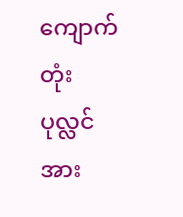ကျောက်တုံးပုလ္လင်အား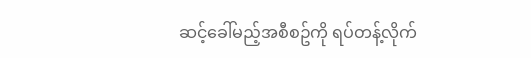ဆင့်ခေါ်မည့်အစီစဥ်ကို ရပ်တန့်လိုက်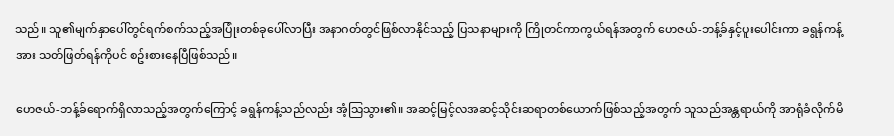သည်။ သူ၏မျက်နှာပေါ်တွင်ရက်စက်သည့်အပြုံးတစ်ခုပေါ်လာပြီး အနာဂတ်တွင်ဖြစ်လာနိုင်သည့် ပြသနာများကို ကြိုတင်ကာကွယ်ရန်အတွက် ဟေဇယ်-ဘန့်ခ်နှင့်ပူးပေါင်းကာ ခရွန်ကန့်အား သတ်ဖြတ်ရန်ကိုပင် စဥ်းစားနေပြီဖြစ်သည်။

ဟေဇယ်-ဘန့်ခ်ရောက်ရှိလာသည့်အတွက်ကြောင့် ခရွန်ကန့်သည်လည်း အံ့သြသွား၏။ အဆင့်မြင့်လအဆင့်သိုင်းဆရာတစ်ယောက်ဖြစ်သည့်အတွက် သူသည်အန္တရာယ်ကို အာရုံခံလိုက်မိ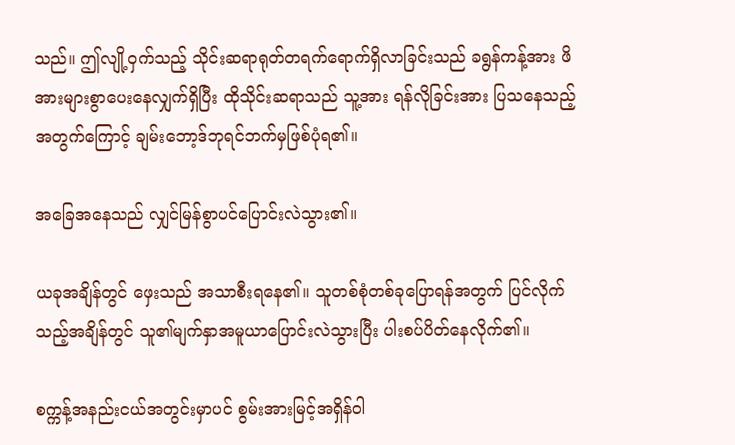သည်။ ဤလျို့၀ှက်သည့် သိုင်းဆရာရုတ်တရက်ရောက်ရှိလာခြင်းသည် ခရွန်ကန့်အား ဖိအားများစွာပေးနေလျှက်ရှိပြီး ထိုသိုင်းဆရာသည် သူ့အား ရန်လိုခြင်းအား ပြသနေသည့်အတွက်ကြောင့် ချမ်းဘော့ဒ်ဘုရင်ဘက်မှဖြစ်ပုံရ၏။

အခြေအနေသည် လျှင်မြန်စွာပင်ပြောင်းလဲသွား၏။

ယခုအချိန်တွင် ဖှေးသည် အသာစီးရနေ၏။ သူတစ်စုံတစ်ခုပြောရန်အတွက် ပြင်လိုက်သည့်အချိန်တွင် သူ၏မျက်နှာအမူယာပြောင်းလဲသွားပြီး ပါးစပ်ပိတ်နေလိုက်၏။

စက္ကန့်အနည်းငယ်အတွင်းမှာပင် စွမ်းအားမြင့်အရှိန်၀ါ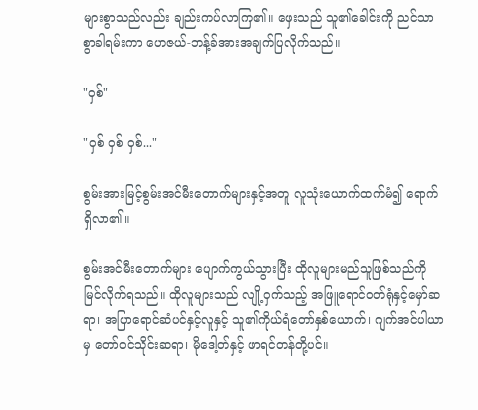များစွာသည်လည်း ချည်းကပ်လာကြ၏။ ဖှေးသည် သူ၏ခေါင်းကို ညင်သာစွာခါရမ်းကာ ဟေဇယ်-ဘန့်ခ်အားအချက်ပြလိုက်သည်။

"၀ှစ်"

"၀ှစ် ၀ှစ် ၀ှစ်..."

စွမ်းအားမြင့်စွမ်းအင်မီးတောက်များနှင့်အတူ လူသုံးယောက်ထက်မံ၍ ရောက်ရှိလာ၏။

စွမ်းအင်မီးတောက်များ ပျောက်ကွယ်သွားပြီး ထိုလူများမည်သူဖြစ်သည်ကို မြင်လိုက်ရသည်။ ထိုလူများသည် လျို့၀ှက်သည့် အဖြူရောင်၀တ်ရုံနှင့်မှော်ဆရာ၊ အပြာရောင်ဆံပင်နှင့်လူနှင့် သူ၏ကိုယ်ရံတော်နှစ်ယောက်၊ ဂျက်အင်ပါယာမှ တော်၀င်သိုင်းဆရာ၊ မိုဒေါ့တ်နှင့် ဖာရင်တန်တို့ပင်။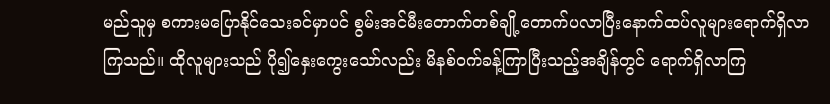မည်သူမှ စကားမပြောနိုင်သေးခင်မှာပင် စွမ်းအင်မီးတောက်တစ်ချို့တောက်ပလာပြီးနောက်ထပ်လူများရောက်ရှိလာကြသည်။ ထိုလူများသည် ပို၍နှေးကွေးသော်လည်း မိနစ်၀က်ခန့်ကြာပြီးသည့်အချိန်တွင် ရောက်ရှိလာကြ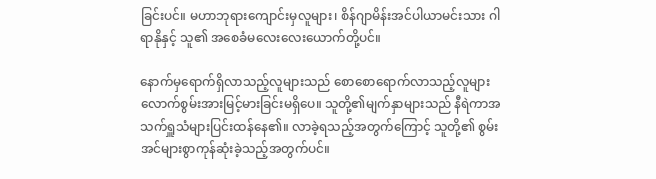ခြင်းပင်။ မဟာဘုရားကျောင်းမှလူများ၊ စိန်ဂျာမိန်းအင်ပါယာမင်းသား ဂါရာနိုနှင့် သူ၏ အစေခံမလေးလေးယောက်တို့ပင်။

နောက်မှရောက်ရှိလာသည့်လူများသည် စောစောရောက်လာသည့်လူများလောက်စွမ်းအားမြင့်မားခြင်းမရှိပေ။ သူတို့၏မျက်နှာများသည် နီရဲကာအသက်ရှူသံများပြင်းထန်နေ၏။ လာခဲ့ရသည့်အတွက်ကြောင့် သူတို့၏ စွမ်းအင်များစွာကုန်ဆုံးခဲ့သည့်အတွက်ပင်။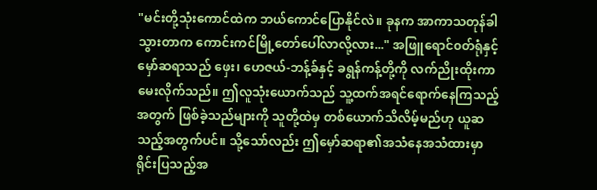"မင်းတို့သုံးကောင်ထဲက ဘယ်ကောင်ပြောနိုင်လဲ။ ခုနက အာကာသတုန်ခါသွားတာက ကောင်းကင်မြို့တော်ပေါ်လာလို့လား..." အဖြူရောင်၀တ်ရုံနှင့်မှော်ဆရာသည် ဖှေး၊ ဟေဇယ်-ဘန့်ခ်နှင့် ခရွန်ကန့်တို့ကို လက်ညိုးထိုးကာမေးလိုက်သည်။ ဤလူသုံးယောက်သည် သူ့ထက်အရင်ရောက်နေကြသည့်အတွက် ဖြစ်ခဲ့သည်များကို သူတို့ထဲမှ တစ်ယောက်သိလိမ့်မည်ဟု ယူဆသည့်အတွက်ပင်။ သို့သော်လည်း ဤမှော်ဆရာ၏အသံနေအသံထားမှာ ရိုင်းပြသည့်အ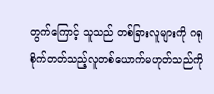တွက်ကြောင့် သူသည် တစ်ခြားလူများကို ဂရုစိုက်တတ်သည့်လူတစ်ယောက်မဟုတ်သည်ကို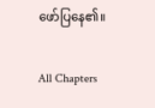ဖော်ပြနေ၏။

All Chapters